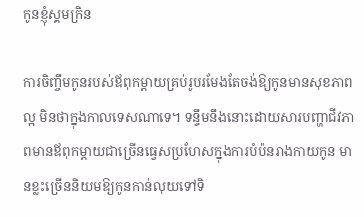កូនខ្ញុំស្គមក្រិន

ការចិញ្ចឹមកូនរបស់ឪពុកម្ដាយគ្រប់រូបរមែងតែចង់ឱ្យកូនមានសុខភាពល្អ មិនថាក្នុងកាលទេសណាទេ។ ទន្ទឹមនឹងនោះដោយសារបញ្ហាជីវភាពមានឪពុកម្ដាយជាច្រើនធ្វេសប្រហែសក្នុងការបំប៉នរាងកាយកូន មានខ្លះច្រើននិយមឱ្យកូនកាន់លុយទៅទិ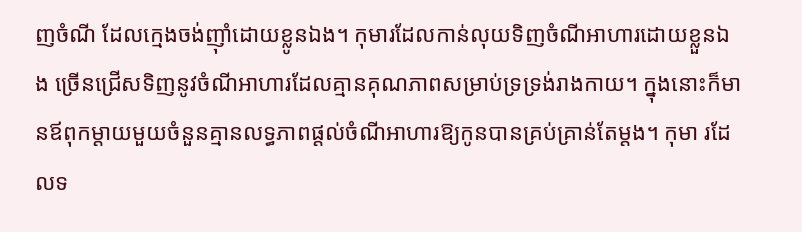ញចំណី ដែលក្មេងចង់ញ៉ាំដោយខ្លូនឯង។ កុមារដែលកាន់លុយទិញចំណីអាហារដោយខ្លួនឯង ច្រើនជ្រើសទិញនូវចំណីអាហារដែលគ្មានគុណភាពសម្រាប់ទ្រទ្រង់រាងកាយ។ ក្នុងនោះក៏មានឪពុកម្ដាយមួយចំនួនគ្មានលទ្ធភាពផ្ដល់ចំណីអាហារឱ្យកូនបានគ្រប់គ្រាន់តែម្ដង។ កុមា រដែលទ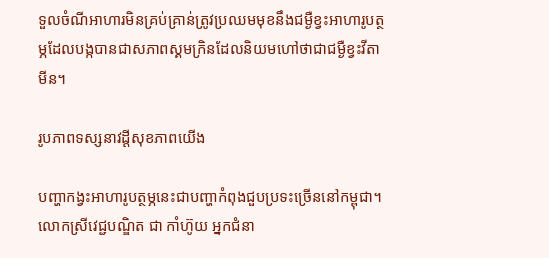ទួលចំណីអាហារមិនគ្រប់គ្រាន់ត្រូវប្រឈមមុខនឹងជម្ងឺខ្វះអាហារូបត្ថម្ភដែលបង្កបានជាសភាពស្គមក្រិនដែលនិយមហៅថាជាជម្ងឺខ្វះវីតាមីន។

រូបភាពទស្សនាវដ្តីសុខភាពយើង

បញ្ហាកង្វះអាហារូបត្ថម្ភនេះជាបញ្ហាកំពុងជួបប្រទះច្រើននៅកម្ពុជា។ លោកស្រីវេជ្ជបណ្ឌិត ជា កាំហ៊ូយ អ្នកជំនា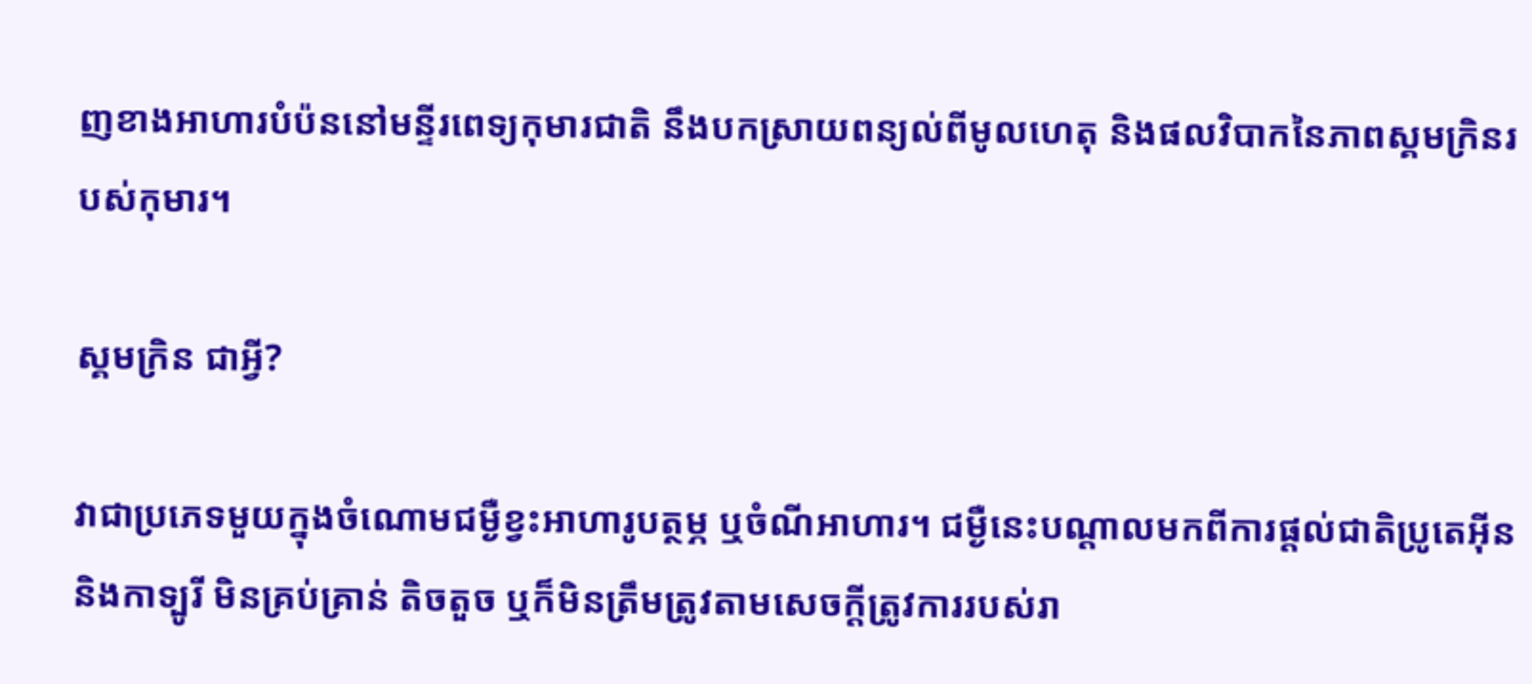ញខាងអាហារបំប៉ននៅមន្ទីរពេទ្យកុមារជាតិ នឹងបកស្រាយពន្យល់ពីមូលហេតុ និងផលវិបាកនៃភាពស្គមក្រិនរបស់កុមារ។

ស្គមក្រិន ជាអ្វី?

វាជាប្រភេទមួយក្នុងចំណោមជម្ងឺខ្វះអាហារូបត្ថម្ភ ឬចំណីអាហារ។ ជម្ងឺនេះបណ្ដាលមកពីការផ្ដល់ជាតិប្រូតេអ៊ីន និងកាទ្បូរី មិនគ្រប់គ្រាន់ តិចតួច ឬក៏មិនត្រឹមត្រូវតាមសេចក្ដីត្រូវការរបស់រា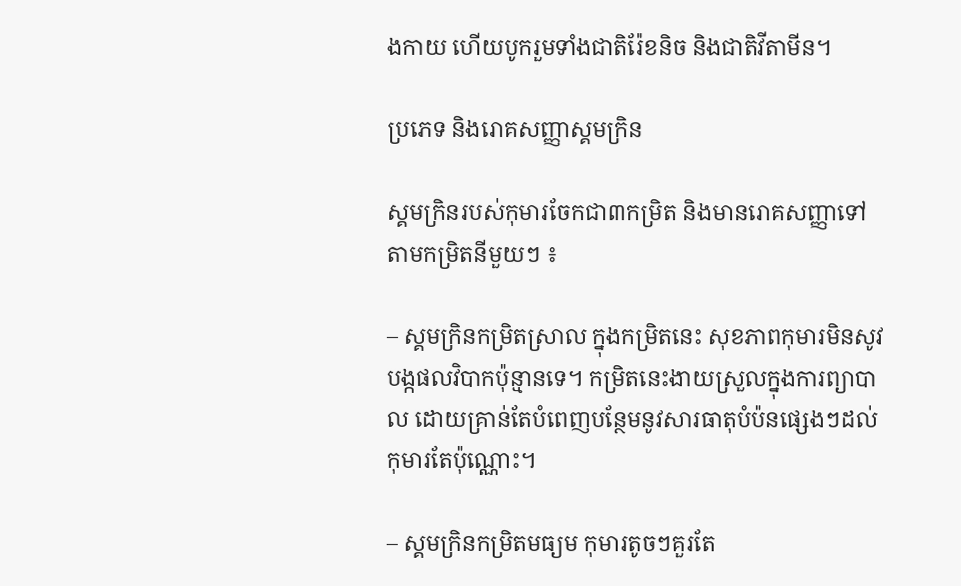ងកាយ ហើយបូករួមទាំងជាតិរ៉ែខនិច និងជាតិវីតាមីន។

ប្រភេទ និងរោគសញ្ញាស្គមក្រិន

ស្គមក្រិនរបស់កុមារចែកជា៣កម្រិត និងមានរោគសញ្ញាទៅតាមកម្រិតនីមួយៗ ៖

– ស្គមក្រិនកម្រិតស្រាល ក្នុងកម្រិតនេះ សុខភាពកុមារមិនសូវបង្កផលវិបាកប៉ុន្មានទេ។ កម្រិតនេះងាយស្រួលក្នុងការព្យាបាល ដោយគ្រាន់តែបំពេញបន្ថែមនូវសារធាតុបំប៉នផ្សេងៗដល់កុមារតែប៉ុណ្ណោះ។

– ស្គមក្រិនកម្រិតមធ្យម កុមារតូចៗគួរតែ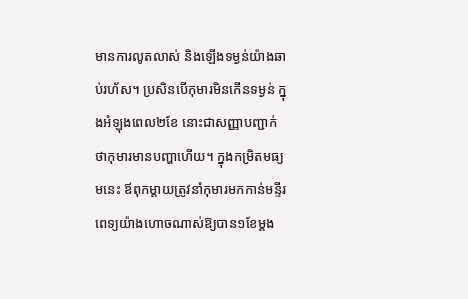មានការលូតលាស់ និងឡើងទម្ងន់យ៉ាងឆាប់រហ័ស។ ប្រសិនបើកុមារមិនកើនទម្ងន់ ក្នុងអំឡុងពេល២ខែ នោះជាសញ្ញាបញ្ជាក់ថាកុមារមានបញ្ហាហើយ។ ក្នុងកម្រិតមធ្យមនេះ ឪពុកម្ដាយត្រូវនាំកុមារមកកាន់មន្ទីរ ពេទ្យយ៉ាងហោចណាស់ឱ្យបាន១ខែម្ដង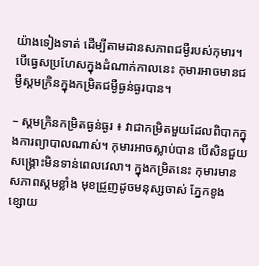យ៉ាងទៀងទាត់ ដើម្បីតាមដានសភាពជម្ងឺរបស់កុមារ។ បើធ្វេសប្រហែសក្នុងដំណាក់កាលនេះ កុមារអាចមានជម្ងឺស្គមក្រិនក្នុងកម្រិតជម្ងឺធ្ងន់ធ្ងរបាន។

– ស្គមក្រិនកម្រិតធ្ងន់ធ្ងរ ៖ វាជាកម្រិតមួយដែលពិបាកក្នុងការព្យាបាលណាស់។ កុមារអាចស្លាប់បាន បើសិនជួយសង្គ្រោះមិនទាន់ពេលវេលា។ ក្នុងកម្រិតនេះ កុមារមានសភាពស្គមខ្លាំង មុខជ្រួញដូចមនុស្សចាស់ ភ្នែកខូង ខ្សោយ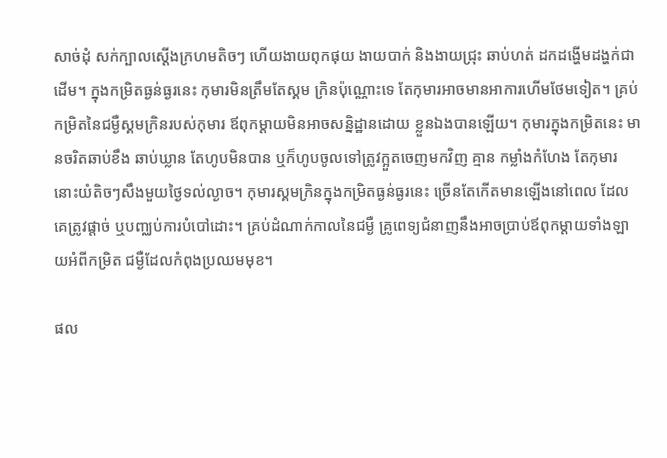សាច់ដុំ សក់ក្បាលស្ដើងក្រហមតិចៗ ហើយងាយពុកផុយ ងាយបាក់ និងងាយជ្រុះ ឆាប់ហត់ ដកដង្ហើមដង្ហក់ជាដើម។ ក្នុងកម្រិតធ្ងន់ធ្ងរនេះ កុមារមិនត្រឹមតែស្គម ក្រិនប៉ុណ្ណោះទេ តែកុមារអាចមានអាការហើមថែមទៀត។ គ្រប់កម្រិតនៃជម្ងឺស្គមក្រិនរបស់កុមារ ឪពុកម្ដាយមិនអាចសន្និដ្ឋានដោយ ខ្លួនឯងបានឡើយ។ កុមារក្នុងកម្រិតនេះ មានចរិតឆាប់ខឹង ឆាប់ឃ្លាន តែហូបមិនបាន ឬក៏ហូបចូលទៅត្រូវក្អួតចេញមកវិញ គ្មាន កម្លាំងកំហែង តែកុមារនោះយំតិចៗសឹងមួយថ្ងៃទល់ល្ងាច។ កុមារស្គមក្រិនក្នុងកម្រិតធ្ងន់ធ្ងរនេះ ច្រើនតែកើតមានឡើងនៅពេល ដែលគេត្រូវផ្ដាច់ ឬបញ្ឈប់ការបំបៅដោះ។ គ្រប់ដំណាក់កាលនៃជម្ងឺ គ្រូពេទ្យជំនាញនឹងអាចប្រាប់ឪពុកម្ដាយទាំងឡាយអំពីកម្រិត ជម្ងឺដែលកំពុងប្រឈមមុខ។

ផល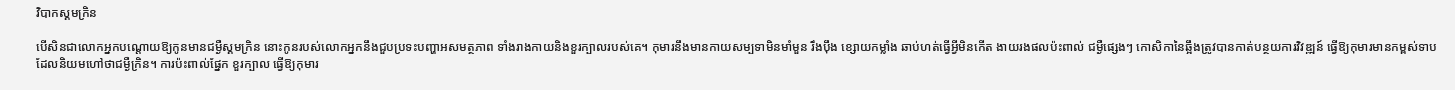វិបាកស្គមក្រិន

បើសិនជាលោកអ្នកបណ្ដោយឱ្យកូនមានជម្ងឺស្គមក្រិន នោះកូនរបស់លោកអ្នកនឹងជួបប្រទះបញ្ហាអសមត្ថភាព ទាំងរាងកាយនិងខួរក្បាលរបស់គេ។ កុមារនឹងមានកាយសម្បទាមិនមាំមួន រឹងប៉ឹង ខ្សោយកម្លាំង ឆាប់ហត់ធ្វើអ្វីមិនកើត ងាយរងផលប៉ះពាល់ ជម្ងឺផ្សេងៗ កោសិកានៃឆ្អឹងត្រូវបានកាត់បន្ថយការវិវឌ្ឍន៍ ធ្វើឱ្យកុមារមានកម្ពស់ទាបដែលនិយមហៅថាជម្ងឺក្រិន។ ការប៉ះពាល់ផ្នែក ខួរក្បាល ធ្វើឱ្យកុមារ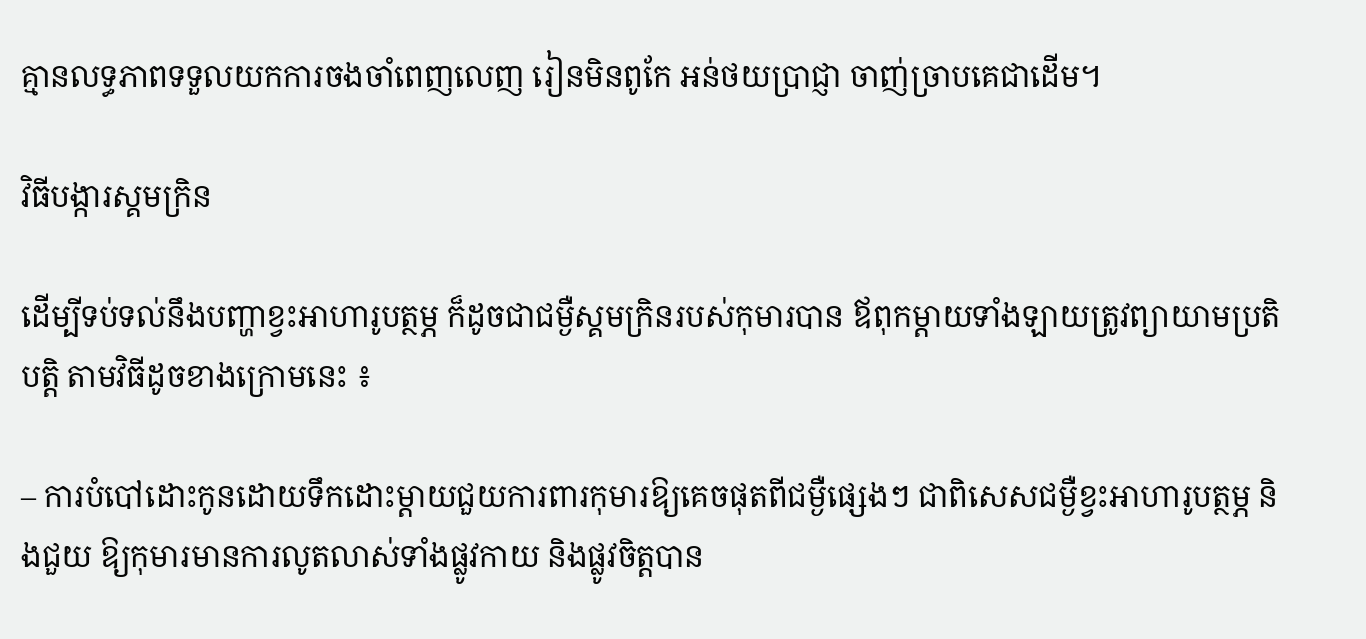គ្មានលទ្ធភាពទទួលយកការចងចាំពេញលេញ រៀនមិនពូកែ អន់ថយប្រាជ្ញា ចាញ់ច្រាបគេជាដើម។

វិធីបង្ការស្គមក្រិន

ដើម្បីទប់ទល់នឹងបញ្ហាខ្វះអាហារូបត្ថម្ភ ក៏ដូចជាជម្ងឺស្គមក្រិនរបស់កុមារបាន ឪពុកម្ដាយទាំងឡាយត្រូវព្យាយាមប្រតិបត្ដិ តាមវិធីដូចខាងក្រោមនេះ ៖

– ការបំបៅដោះកូនដោយទឹកដោះម្ដាយជួយការពារកុមារឱ្យគេចផុតពីជម្ងឺផ្សេងៗ ជាពិសេសជម្ងឺខ្វះអាហារូបត្ថម្ភ និងជួយ ឱ្យកុមារមានការលូតលាស់ទាំងផ្លូវកាយ និងផ្លូវចិត្ដបាន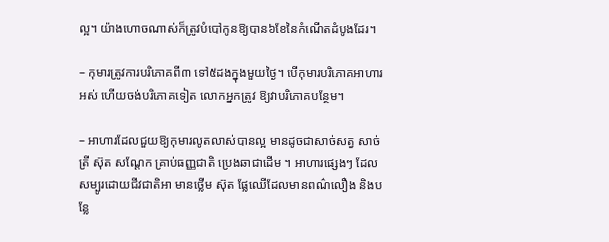ល្អ។ យ៉ាងហោចណាស់ក៏ត្រូវបំបៅកូនឱ្យបាន៦ខែនៃកំណើតដំបូងដែរ។

– កុមារត្រូវការបរិភោគពី៣ ទៅ៥ដងក្នុងមួយថ្ងៃ។ បើកុមារបរិភោគអាហារអស់ ហើយចង់បរិភោគទៀត លោកអ្នកត្រូវ ឱ្យវាបរិភោគបន្ថែម។

– អាហារដែលជួយឱ្យកុមារលូតលាស់បានល្អ មានដូចជាសាច់សត្វ សាច់ត្រី ស៊ុត សណ្ដែក គ្រាប់ធញ្ញជាតិ ប្រេងឆាជាដើម ។ អាហារផ្សេងៗ ដែលសម្បូរដោយជីវជាតិអា មានថ្លើម ស៊ុត ផ្លែឈើដែលមានពណ៌លឿង និងបន្លែ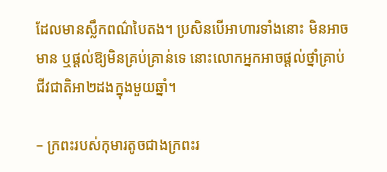ដែលមានស្លឹកពណ៌បៃតង។ ប្រសិនបើអាហារទាំងនោះ មិនអាចមាន ឬផ្ដល់ឱ្យមិនគ្រប់គ្រាន់ទេ នោះលោកអ្នកអាចផ្ដល់ថ្នាំគ្រាប់ជីវជាតិអា២ដងក្នុងមួយឆ្នាំ។

– ក្រពះរបស់កុមារតូចជាងក្រពះរ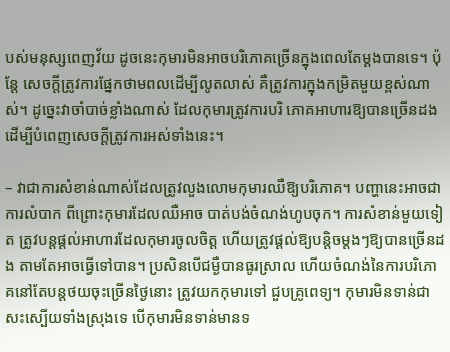បស់មនុស្សពេញវ័យ ដូចនេះកុមារមិនអាចបរិភោគច្រើនក្នុងពេលតែម្ដងបានទេ។ ប៉ុន្ដែ សេចក្ដីត្រូវការផ្នែកថាមពលដើម្បីលូតលាស់ គឺត្រូវការក្នុងកម្រិតមួយខ្ពស់ណាស់។ ដូច្នេះវាចាំបាច់ខ្លាំងណាស់ ដែលកុមារត្រូវការបរិ ភោគអាហារឱ្យបានច្រើនដង ដើម្បីបំពេញសេចក្ដីត្រូវការអស់ទាំងនេះ។

– វាជាការសំខាន់ណាស់ដែលត្រូវលួងលោមកុមារឈឺឱ្យបរិភោគ។ បញ្ហានេះអាចជាការលំបាក ពីព្រោះកុមារដែលឈឺអាច បាត់បង់ចំណង់ហូបចុក។ ការសំខាន់មួយទៀត ត្រូវបន្ដផ្ដល់អាហារដែលកុមារចូលចិត្ដ ហើយត្រូវផ្ដល់ឱ្យបន្ដិចម្ដងៗឱ្យបានច្រើនដង តាមតែអាចធ្វើទៅបាន។ ប្រសិនបើជម្ងឺបានធូរស្រាល ហើយចំណង់នៃការបរិភោគនៅតែបន្ដថយចុះច្រើនថ្ងៃនោះ ត្រូវយកកុមារទៅ ជួបគ្រូពេទ្យ។ កុមារមិនទាន់ជាសះស្បើយទាំងស្រុងទេ បើកុមារមិនទាន់មានទ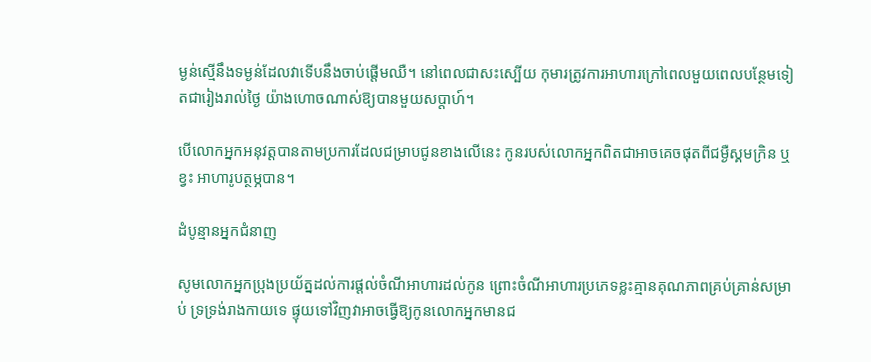ម្ងន់ស្មើនឹងទម្ងន់ដែលវាទើបនឹងចាប់ផ្ដើមឈឺ។ នៅពេលជាសះស្បើយ កុមារត្រូវការអាហារក្រៅពេលមួយពេលបន្ថែមទៀតជារៀងរាល់ថ្ងៃ យ៉ាងហោចណាស់ឱ្យបានមួយសប្ដាហ៍។

បើលោកអ្នកអនុវត្ដបានតាមប្រការដែលជម្រាបជូនខាងលើនេះ កូនរបស់លោកអ្នកពិតជាអាចគេចផុតពីជម្ងឺស្គមក្រិន ឬខ្វះ អាហារូបត្ថម្ភបាន។

ដំបូន្មានអ្នកជំនាញ

សូមលោកអ្នកប្រុងប្រយ័ត្នដល់ការផ្ដល់ចំណីអាហារដល់កូន ព្រោះចំណីអាហារប្រភេទខ្លះគ្មានគុណភាពគ្រប់គ្រាន់សម្រាប់ ទ្រទ្រង់រាងកាយទេ ផ្ទុយទៅវិញវាអាចធ្វើឱ្យកូនលោកអ្នកមានជ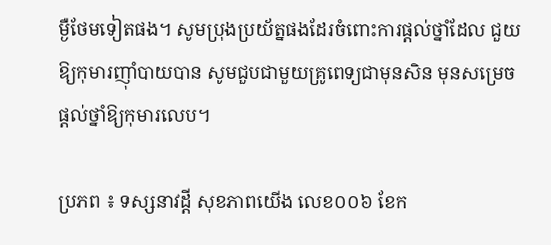ម្ងឺថែមទៀតផង។ សូមប្រុងប្រយ័ត្នផងដែរចំពោះការផ្ដល់ថ្នាំដែល ជួយឱ្យកុមារញ៉ាំបាយបាន សូមជួបជាមួយគ្រូពេទ្យជាមុនសិន មុនសម្រេចផ្ដល់ថ្នាំឱ្យកុមារលេប។

ប្រភព ៖ ទស្សនាវដ្តី សុខភាពយើង លេខ០០៦ ខែក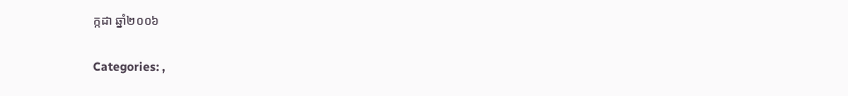ក្កដា ឆ្នាំ២០០៦

Categories: ,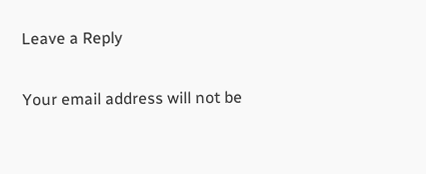Leave a Reply

Your email address will not be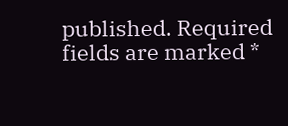published. Required fields are marked *